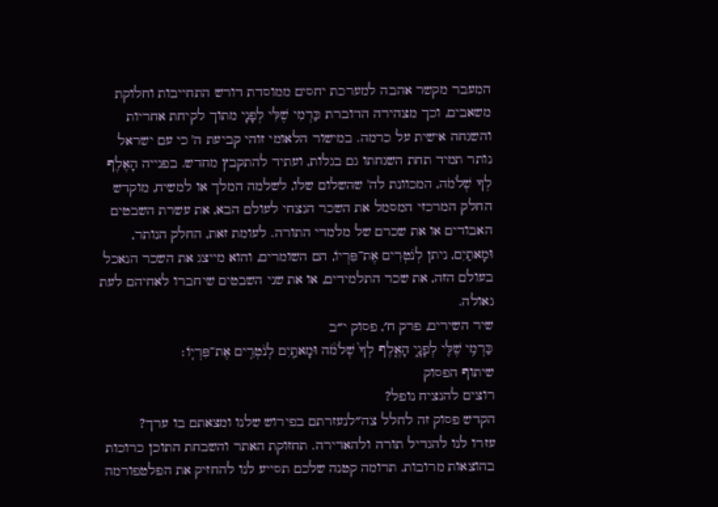המעבר מקשר אהבה למערכת יחסים ממוסדת דורש התחייבות וחלוקת משאבים, וכך מצהירה הדוברת כַּרְמִי שֶׁלִּי לְפָנָי מתוך לקיחת אחריות והשגחה אישית על כרמה. במישור הלאומי זוהי קביעת ה' כי עם ישראל נותר תמיד תחת השגחתו גם בגלות, ועתיד להתקבץ מחדש. בפנייה הָאֶלֶף לְךָ שְׁלֹמֹה, המכוונת לה' שהשלום שלו, לשלמה המלך או למשיח, מוקדש החלק המרכזי המסמל את השכר הנצחי לעולם הבא, את עשרת השבטים האבודים או את שכרם של מלמדי התורה. לעומת זאת, החלק הנותר, וּמָאתַיִם, ניתן לְנֹטְרִים אֶת־פִּרְיוֹ, הם השומרים, והוא מייצג את השכר הנאכל בעולם הזה, את שכר התלמידים, או את שני השבטים שיחברו לאחיהם לעת גאולה.
שיר השירים, פרק ח׳, פסוק י״ב
כַּרְמִ֥י שֶׁלִּ֖י לְפָנָ֑י הָאֶ֤לֶף לְךָ֙ שְׁלֹמֹ֔ה וּמָאתַ֖יִם לְנֹטְרִ֥ים אֶת־פִּרְיֽוֹ׃
שיתוף הפסוק
רוצים להנציח נופל?
הקדש פסוק זה לחלל צה״לנעזרתם בפירוש שלנו ומצאתם בו ערך?
עזרו לנו להגדיל תורה ולהאדירה. תחזוקת האתר והשבחת התוכן כרוכות בהוצאות מרובות. תרומה קטנה שלכם תסייע לנו להחזיק את הפלטפורמה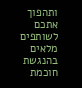ותהפוך אתכם לשותפים מלאים בהנגשת חוכמת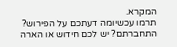המקרא.
תרמו עכשיומה דעתכם על הפירוש?
התחברתם? יש לכם חידוש או הארה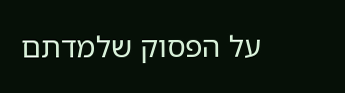על הפסוק שלמדתם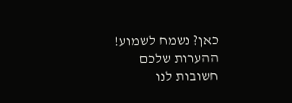כאן? נשמח לשמוע!
ההערות שלכם חשובות לנו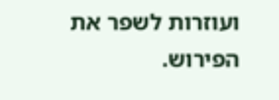ועוזרות לשפר את הפירוש.